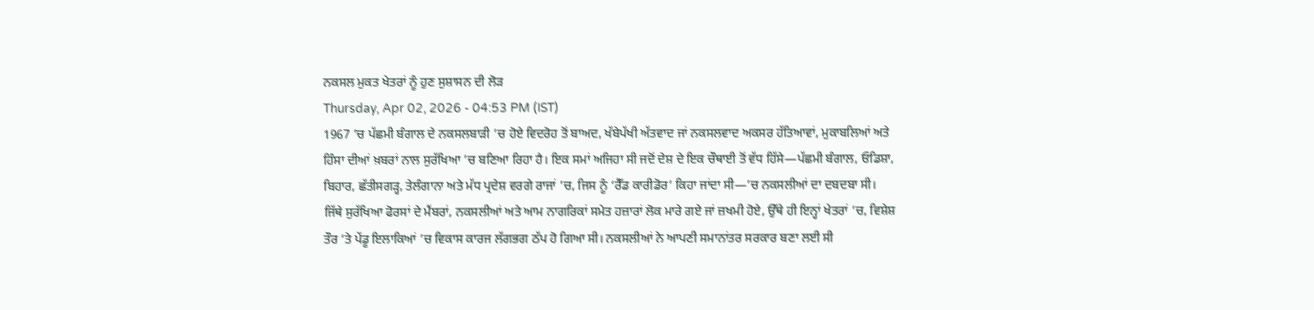ਨਕਸਲ ਮੁਕਤ ਖੇਤਰਾਂ ਨੂੰ ਹੁਣ ਸੁਸ਼ਾਸਨ ਦੀ ਲੋੜ
Thursday, Apr 02, 2026 - 04:53 PM (IST)
1967 ’ਚ ਪੱਛਮੀ ਬੰਗਾਲ ਦੇ ਨਕਸਲਬਾੜੀ ’ਚ ਹੋਏ ਵਿਦਰੋਹ ਤੋਂ ਬਾਅਦ, ਖੱਬੇਪੱਖੀ ਅੱਤਵਾਦ ਜਾਂ ਨਕਸਲਵਾਦ ਅਕਸਰ ਹੱਤਿਆਵਾਂ, ਮੁਕਾਬਲਿਆਂ ਅਤੇ ਹਿੰਸਾ ਦੀਆਂ ਖ਼ਬਰਾਂ ਨਾਲ ਸੁਰੱਖਿਆ ’ਚ ਬਣਿਆ ਰਿਹਾ ਹੈ। ਇਕ ਸਮਾਂ ਅਜਿਹਾ ਸੀ ਜਦੋਂ ਦੇਸ਼ ਦੇ ਇਕ ਚੌਥਾਈ ਤੋਂ ਵੱਧ ਹਿੱਸੇ—ਪੱਛਮੀ ਬੰਗਾਲ, ਓਡਿਸ਼ਾ, ਬਿਹਾਰ, ਛੱਤੀਸਗੜ੍ਹ, ਤੇਲੰਗਾਨਾ ਅਤੇ ਮੱਧ ਪ੍ਰਦੇਸ਼ ਵਰਗੇ ਰਾਜਾਂ ’ਚ, ਜਿਸ ਨੂੰ ‘ਰੈੱਡ ਕਾਰੀਡੋਰ’ ਕਿਹਾ ਜਾਂਦਾ ਸੀ—’ਚ ਨਕਸਲੀਆਂ ਦਾ ਦਬਦਬਾ ਸੀ।
ਜਿੱਥੇ ਸੁਰੱਖਿਆ ਫੋਰਸਾਂ ਦੇ ਮੈਂਬਰਾਂ, ਨਕਸਲੀਆਂ ਅਤੇ ਆਮ ਨਾਗਰਿਕਾਂ ਸਮੇਤ ਹਜ਼ਾਰਾਂ ਲੋਕ ਮਾਰੇ ਗਏ ਜਾਂ ਜ਼ਖਮੀ ਹੋਏ, ਉੱਥੇ ਹੀ ਇਨ੍ਹਾਂ ਖੇਤਰਾਂ ’ਚ, ਵਿਸ਼ੇਸ਼ ਤੌਰ ’ਤੇ ਪੇਂਡੂ ਇਲਾਕਿਆਂ ’ਚ ਵਿਕਾਸ ਕਾਰਜ ਲੱਗਭਗ ਠੱਪ ਹੋ ਗਿਆ ਸੀ। ਨਕਸਲੀਆਂ ਨੇ ਆਪਣੀ ਸਮਾਨਾਂਤਰ ਸਰਕਾਰ ਬਣਾ ਲਈ ਸੀ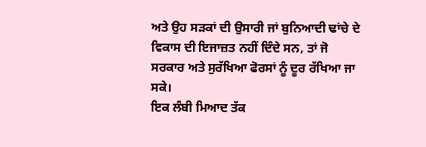ਅਤੇ ਉਹ ਸੜਕਾਂ ਦੀ ਉਸਾਰੀ ਜਾਂ ਬੁਨਿਆਦੀ ਢਾਂਚੇ ਦੇ ਵਿਕਾਸ ਦੀ ਇਜਾਜ਼ਤ ਨਹੀਂ ਦਿੰਦੇ ਸਨ, ਤਾਂ ਜੋ ਸਰਕਾਰ ਅਤੇ ਸੁਰੱਖਿਆ ਫੋਰਸਾਂ ਨੂੰ ਦੂਰ ਰੱਖਿਆ ਜਾ ਸਕੇ।
ਇਕ ਲੰਬੀ ਮਿਆਦ ਤੱਕ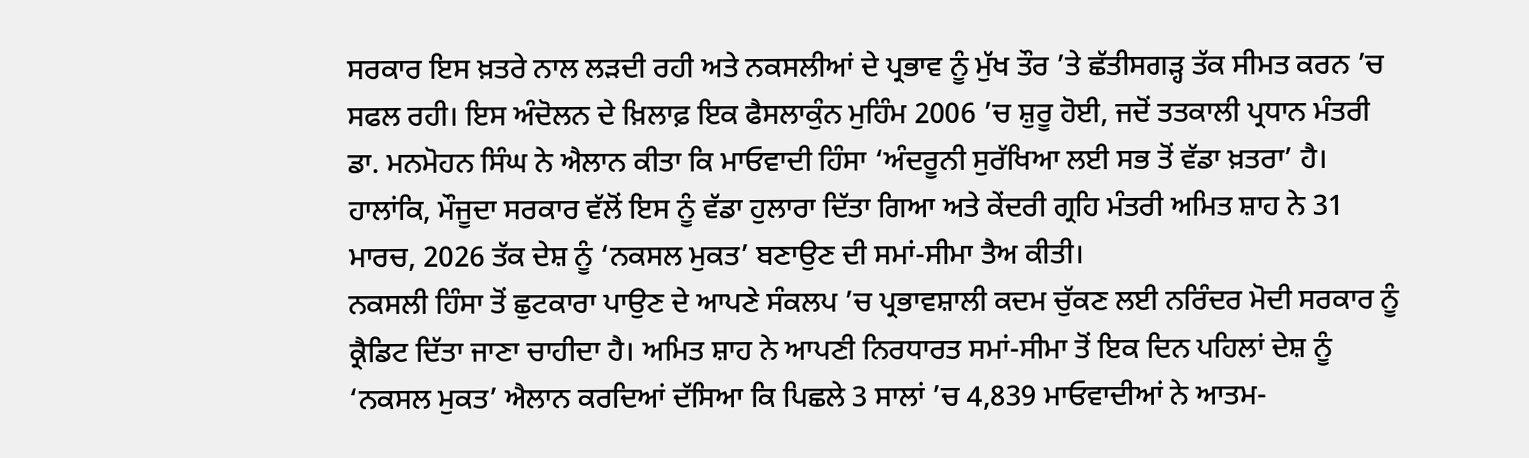ਸਰਕਾਰ ਇਸ ਖ਼ਤਰੇ ਨਾਲ ਲੜਦੀ ਰਹੀ ਅਤੇ ਨਕਸਲੀਆਂ ਦੇ ਪ੍ਰਭਾਵ ਨੂੰ ਮੁੱਖ ਤੌਰ ’ਤੇ ਛੱਤੀਸਗੜ੍ਹ ਤੱਕ ਸੀਮਤ ਕਰਨ ’ਚ ਸਫਲ ਰਹੀ। ਇਸ ਅੰਦੋਲਨ ਦੇ ਖ਼ਿਲਾਫ਼ ਇਕ ਫੈਸਲਾਕੁੰਨ ਮੁਹਿੰਮ 2006 ’ਚ ਸ਼ੁਰੂ ਹੋਈ, ਜਦੋਂ ਤਤਕਾਲੀ ਪ੍ਰਧਾਨ ਮੰਤਰੀ ਡਾ. ਮਨਮੋਹਨ ਸਿੰਘ ਨੇ ਐਲਾਨ ਕੀਤਾ ਕਿ ਮਾਓਵਾਦੀ ਹਿੰਸਾ ‘ਅੰਦਰੂਨੀ ਸੁਰੱਖਿਆ ਲਈ ਸਭ ਤੋਂ ਵੱਡਾ ਖ਼ਤਰਾ’ ਹੈ। ਹਾਲਾਂਕਿ, ਮੌਜੂਦਾ ਸਰਕਾਰ ਵੱਲੋਂ ਇਸ ਨੂੰ ਵੱਡਾ ਹੁਲਾਰਾ ਦਿੱਤਾ ਗਿਆ ਅਤੇ ਕੇਂਦਰੀ ਗ੍ਰਹਿ ਮੰਤਰੀ ਅਮਿਤ ਸ਼ਾਹ ਨੇ 31 ਮਾਰਚ, 2026 ਤੱਕ ਦੇਸ਼ ਨੂੰ ‘ਨਕਸਲ ਮੁਕਤ’ ਬਣਾਉਣ ਦੀ ਸਮਾਂ-ਸੀਮਾ ਤੈਅ ਕੀਤੀ।
ਨਕਸਲੀ ਹਿੰਸਾ ਤੋਂ ਛੁਟਕਾਰਾ ਪਾਉਣ ਦੇ ਆਪਣੇ ਸੰਕਲਪ ’ਚ ਪ੍ਰਭਾਵਸ਼ਾਲੀ ਕਦਮ ਚੁੱਕਣ ਲਈ ਨਰਿੰਦਰ ਮੋਦੀ ਸਰਕਾਰ ਨੂੰ ਕ੍ਰੈਡਿਟ ਦਿੱਤਾ ਜਾਣਾ ਚਾਹੀਦਾ ਹੈ। ਅਮਿਤ ਸ਼ਾਹ ਨੇ ਆਪਣੀ ਨਿਰਧਾਰਤ ਸਮਾਂ-ਸੀਮਾ ਤੋਂ ਇਕ ਦਿਨ ਪਹਿਲਾਂ ਦੇਸ਼ ਨੂੰ ‘ਨਕਸਲ ਮੁਕਤ’ ਐਲਾਨ ਕਰਦਿਆਂ ਦੱਸਿਆ ਕਿ ਪਿਛਲੇ 3 ਸਾਲਾਂ ’ਚ 4,839 ਮਾਓਵਾਦੀਆਂ ਨੇ ਆਤਮ-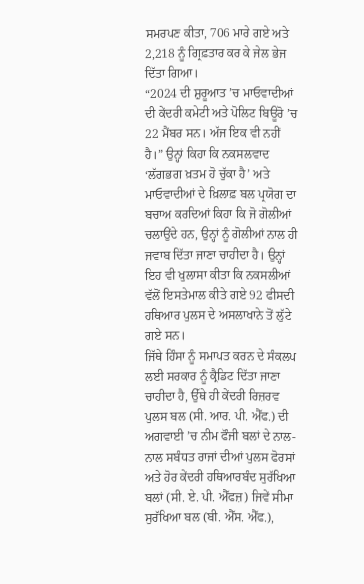ਸਮਰਪਣ ਕੀਤਾ, 706 ਮਾਰੇ ਗਏ ਅਤੇ 2,218 ਨੂੰ ਗ੍ਰਿਫ਼ਤਾਰ ਕਰ ਕੇ ਜੇਲ ਭੇਜ ਦਿੱਤਾ ਗਿਆ।
“2024 ਦੀ ਸ਼ੁਰੂਆਤ ’ਚ ਮਾਓਵਾਦੀਆਂ ਦੀ ਕੇਂਦਰੀ ਕਮੇਟੀ ਅਤੇ ਪੋਲਿਟ ਬਿਊਰੋ ’ਚ 22 ਮੈਂਬਰ ਸਨ। ਅੱਜ ਇਕ ਵੀ ਨਹੀਂ ਹੈ।” ਉਨ੍ਹਾਂ ਕਿਹਾ ਕਿ ਨਕਸਲਵਾਦ ‘ਲੱਗਭਗ ਖ਼ਤਮ ਹੋ ਚੁੱਕਾ ਹੈ’ ਅਤੇ ਮਾਓਵਾਦੀਆਂ ਦੇ ਖ਼ਿਲਾਫ਼ ਬਲ ਪ੍ਰਯੋਗ ਦਾ ਬਚਾਅ ਕਰਦਿਆਂ ਕਿਹਾ ਕਿ ਜੋ ਗੋਲੀਆਂ ਚਲਾਉਂਦੇ ਹਨ, ਉਨ੍ਹਾਂ ਨੂੰ ਗੋਲੀਆਂ ਨਾਲ ਹੀ ਜਵਾਬ ਦਿੱਤਾ ਜਾਣਾ ਚਾਹੀਦਾ ਹੈ। ਉਨ੍ਹਾਂ ਇਹ ਵੀ ਖੁਲਾਸਾ ਕੀਤਾ ਕਿ ਨਕਸਲੀਆਂ ਵੱਲੋਂ ਇਸਤੇਮਾਲ ਕੀਤੇ ਗਏ 92 ਫੀਸਦੀ ਹਥਿਆਰ ਪੁਲਸ ਦੇ ਅਸਲਾਖਾਨੇ ਤੋਂ ਲੁੱਟੇ ਗਏ ਸਨ।
ਜਿੱਥੇ ਹਿੰਸਾ ਨੂੰ ਸਮਾਪਤ ਕਰਨ ਦੇ ਸੰਕਲਪ ਲਈ ਸਰਕਾਰ ਨੂੰ ਕ੍ਰੈਡਿਟ ਦਿੱਤਾ ਜਾਣਾ ਚਾਹੀਦਾ ਹੈ, ਉੱਥੇ ਹੀ ਕੇਂਦਰੀ ਰਿਜ਼ਰਵ ਪੁਲਸ ਬਲ (ਸੀ. ਆਰ. ਪੀ. ਐੱਫ.) ਦੀ ਅਗਵਾਈ ’ਚ ਨੀਮ ਫੌਜੀ ਬਲਾਂ ਦੇ ਨਾਲ-ਨਾਲ ਸਬੰਧਤ ਰਾਜਾਂ ਦੀਆਂ ਪੁਲਸ ਫੋਰਸਾਂ ਅਤੇ ਹੋਰ ਕੇਂਦਰੀ ਹਥਿਆਰਬੰਦ ਸੁਰੱਖਿਆ ਬਲਾਂ (ਸੀ. ਏ. ਪੀ. ਐੱਫਜ਼) ਜਿਵੇਂ ਸੀਮਾ ਸੁਰੱਖਿਆ ਬਲ (ਬੀ. ਐੱਸ. ਐੱਫ.),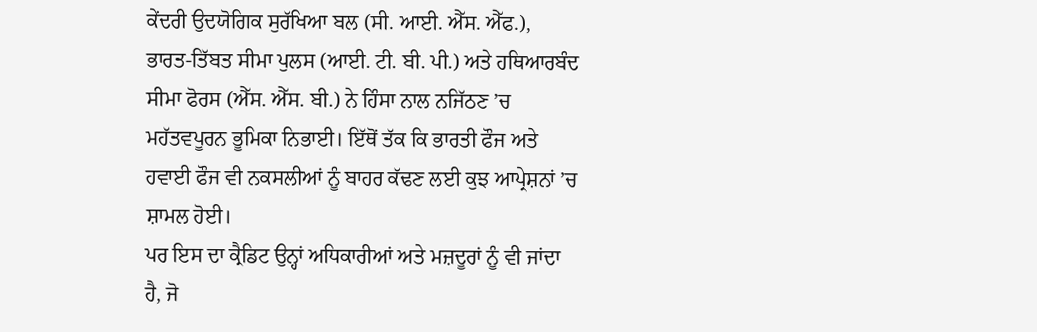ਕੇਂਦਰੀ ਉਦਯੋਗਿਕ ਸੁਰੱਖਿਆ ਬਲ (ਸੀ. ਆਈ. ਐੱਸ. ਐੱਫ.), ਭਾਰਤ-ਤਿੱਬਤ ਸੀਮਾ ਪੁਲਸ (ਆਈ. ਟੀ. ਬੀ. ਪੀ.) ਅਤੇ ਹਥਿਆਰਬੰਦ ਸੀਮਾ ਫੋਰਸ (ਐੱਸ. ਐੱਸ. ਬੀ.) ਨੇ ਹਿੰਸਾ ਨਾਲ ਨਜਿੱਠਣ ’ਚ ਮਹੱਤਵਪੂਰਨ ਭੂਮਿਕਾ ਨਿਭਾਈ। ਇੱਥੋਂ ਤੱਕ ਕਿ ਭਾਰਤੀ ਫੌਜ ਅਤੇ ਹਵਾਈ ਫੌਜ ਵੀ ਨਕਸਲੀਆਂ ਨੂੰ ਬਾਹਰ ਕੱਢਣ ਲਈ ਕੁਝ ਆਪ੍ਰੇਸ਼ਨਾਂ ’ਚ ਸ਼ਾਮਲ ਹੋਈ।
ਪਰ ਇਸ ਦਾ ਕ੍ਰੈਡਿਟ ਉਨ੍ਹਾਂ ਅਧਿਕਾਰੀਆਂ ਅਤੇ ਮਜ਼ਦੂਰਾਂ ਨੂੰ ਵੀ ਜਾਂਦਾ ਹੈ, ਜੋ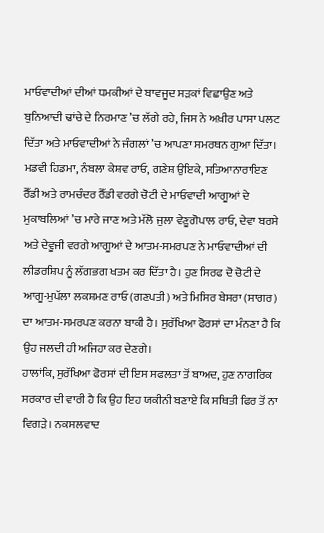ਮਾਓਵਾਦੀਆਂ ਦੀਆਂ ਧਮਕੀਆਂ ਦੇ ਬਾਵਜੂਦ ਸੜਕਾਂ ਵਿਛਾਉਣ ਅਤੇ ਬੁਨਿਆਦੀ ਢਾਂਚੇ ਦੇ ਨਿਰਮਾਣ ’ਚ ਲੱਗੇ ਰਹੇ, ਜਿਸ ਨੇ ਅਖ਼ੀਰ ਪਾਸਾ ਪਲਟ ਦਿੱਤਾ ਅਤੇ ਮਾਓਵਾਦੀਆਂ ਨੇ ਜੰਗਲਾਂ ’ਚ ਆਪਣਾ ਸਮਰਥਨ ਗੁਆ ਦਿੱਤਾ।
ਮਡਵੀ ਹਿਡਮਾ, ਨੰਬਲਾ ਕੇਸ਼ਵ ਰਾਓ, ਗਣੇਸ਼ ਉਇਕੇ, ਸਤਿਆਨਾਰਾਇਣ ਰੈੱਡੀ ਅਤੇ ਰਾਮਚੰਦਰ ਰੈੱਡੀ ਵਰਗੇ ਚੋਟੀ ਦੇ ਮਾਓਵਾਦੀ ਆਗੂਆਂ ਦੇ ਮੁਕਾਬਲਿਆਂ ’ਚ ਮਾਰੇ ਜਾਣ ਅਤੇ ਮੱਲੋ ਜੁਲਾ ਵੇਣੂਗੋਪਾਲ ਰਾਓ, ਦੇਵਾ ਬਰਸੇ ਅਤੇ ਦੇਵੂਜੀ ਵਰਗੇ ਆਗੂਆਂ ਦੇ ਆਤਮ-ਸਮਰਪਣ ਨੇ ਮਾਓਵਾਦੀਆਂ ਦੀ ਲੀਡਰਸ਼ਿਪ ਨੂੰ ਲੱਗਭਗ ਖਤਮ ਕਰ ਦਿੱਤਾ ਹੈ। ਹੁਣ ਸਿਰਫ ਦੋ ਚੋਟੀ ਦੇ ਆਗੂ-ਮੁਪੱਲਾ ਲਕਸ਼ਮਣ ਰਾਓ (ਗਣਪਤੀ) ਅਤੇ ਮਿਸਿਰ ਬੇਸਰਾ (ਸਾਗਰ) ਦਾ ਆਤਮ-ਸਮਰਪਣ ਕਰਨਾ ਬਾਕੀ ਹੈ। ਸੁਰੱਖਿਆ ਫੋਰਸਾਂ ਦਾ ਮੰਨਣਾ ਹੈ ਕਿ ਉਹ ਜਲਦੀ ਹੀ ਅਜਿਹਾ ਕਰ ਦੇਣਗੇ।
ਹਾਲਾਂਕਿ, ਸੁਰੱਖਿਆ ਫੋਰਸਾਂ ਦੀ ਇਸ ਸਫਲਤਾ ਤੋਂ ਬਾਅਦ, ਹੁਣ ਨਾਗਰਿਕ ਸਰਕਾਰ ਦੀ ਵਾਰੀ ਹੈ ਕਿ ਉਹ ਇਹ ਯਕੀਨੀ ਬਣਾਏ ਕਿ ਸਥਿਤੀ ਫਿਰ ਤੋਂ ਨਾ ਵਿਗੜੇ। ਨਕਸਲਵਾਦ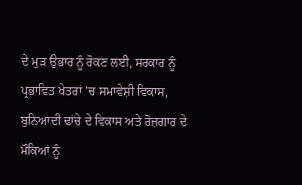ਦੇ ਮੁੜ ਉਭਾਰ ਨੂੰ ਰੋਕਣ ਲਈ, ਸਰਕਾਰ ਨੂੰ ਪ੍ਰਭਾਵਿਤ ਖੇਤਰਾਂ ’ਚ ਸਮਾਵੇਸ਼ੀ ਵਿਕਾਸ, ਬੁਨਿਆਦੀ ਢਾਂਚੇ ਦੇ ਵਿਕਾਸ ਅਤੇ ਰੋਜ਼ਗਾਰ ਦੇ ਮੌਕਿਆਂ ਨੂੰ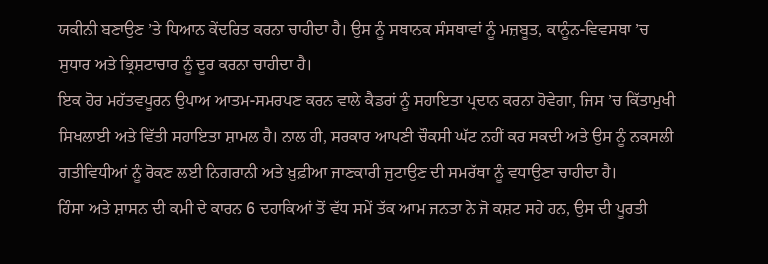ਯਕੀਨੀ ਬਣਾਉਣ ’ਤੇ ਧਿਆਨ ਕੇਂਦਰਿਤ ਕਰਨਾ ਚਾਹੀਦਾ ਹੈ। ਉਸ ਨੂੰ ਸਥਾਨਕ ਸੰਸਥਾਵਾਂ ਨੂੰ ਮਜ਼ਬੂਤ, ਕਾਨੂੰਨ-ਵਿਵਸਥਾ ’ਚ ਸੁਧਾਰ ਅਤੇ ਭ੍ਰਿਸ਼ਟਾਚਾਰ ਨੂੰ ਦੂਰ ਕਰਨਾ ਚਾਹੀਦਾ ਹੈ।
ਇਕ ਹੋਰ ਮਹੱਤਵਪੂਰਨ ਉਪਾਅ ਆਤਮ-ਸਮਰਪਣ ਕਰਨ ਵਾਲੇ ਕੈਡਰਾਂ ਨੂੰ ਸਹਾਇਤਾ ਪ੍ਰਦਾਨ ਕਰਨਾ ਹੋਵੇਗਾ, ਜਿਸ ’ਚ ਕਿੱਤਾਮੁਖੀ ਸਿਖਲਾਈ ਅਤੇ ਵਿੱਤੀ ਸਹਾਇਤਾ ਸ਼ਾਮਲ ਹੈ। ਨਾਲ ਹੀ, ਸਰਕਾਰ ਆਪਣੀ ਚੌਕਸੀ ਘੱਟ ਨਹੀਂ ਕਰ ਸਕਦੀ ਅਤੇ ਉਸ ਨੂੰ ਨਕਸਲੀ ਗਤੀਵਿਧੀਆਂ ਨੂੰ ਰੋਕਣ ਲਈ ਨਿਗਰਾਨੀ ਅਤੇ ਖ਼ੁਫ਼ੀਆ ਜਾਣਕਾਰੀ ਜੁਟਾਉਣ ਦੀ ਸਮਰੱਥਾ ਨੂੰ ਵਧਾਉਣਾ ਚਾਹੀਦਾ ਹੈ।
ਹਿੰਸਾ ਅਤੇ ਸ਼ਾਸਨ ਦੀ ਕਮੀ ਦੇ ਕਾਰਨ 6 ਦਹਾਕਿਆਂ ਤੋਂ ਵੱਧ ਸਮੇਂ ਤੱਕ ਆਮ ਜਨਤਾ ਨੇ ਜੋ ਕਸ਼ਟ ਸਹੇ ਹਨ, ਉਸ ਦੀ ਪੂਰਤੀ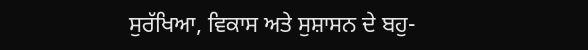ਸੁਰੱਖਿਆ, ਵਿਕਾਸ ਅਤੇ ਸੁਸ਼ਾਸਨ ਦੇ ਬਹੁ-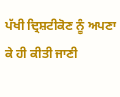ਪੱਖੀ ਦ੍ਰਿਸ਼ਟੀਕੋਣ ਨੂੰ ਅਪਣਾ ਕੇ ਹੀ ਕੀਤੀ ਜਾਣੀ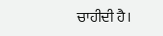ਚਾਹੀਦੀ ਹੈ।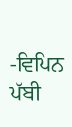-ਵਿਪਿਨ ਪੱਬੀ